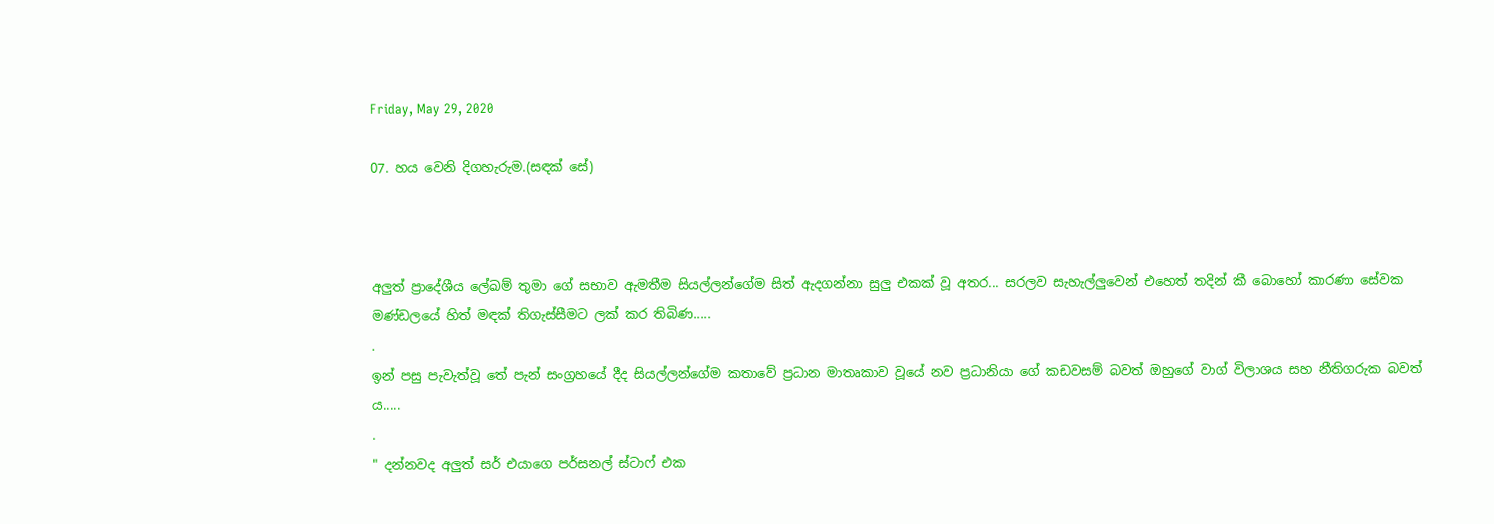Friday, May 29, 2020

07. හය වෙනි දිගහැරුම.(සඳක් සේ)



අලුත් ප්‍රාදේශීය ලේඛම් තුමා ගේ සභාව ඇමතීම සියල්ලන්ගේම සිත් ඇදගන්නා සුලු එකක් වූ අතර... සරලව සැහැල්ලුවෙන් එහෙත් තදින් කී බොහෝ කාරණා සේවක මණ්ඩලයේ හිත් මඳක් තිගැස්සීමට ලක් කර තිබිණ.....
.
ඉන් පසු පැවැත්වූ තේ පැන් සංග්‍රහයේ දීද සියල්ලන්ගේම කතාවේ ප්‍රධාන මාතෘකාව වූයේ නව ප්‍රධානියා ගේ කඩවසම් බවත් ඔහුගේ වාග් විලාශය සහ නීතිගරුක බවත් ය.....
.
" දන්නවද අලුත් සර් එයාගෙ පර්සනල් ස්ටාෆ් එක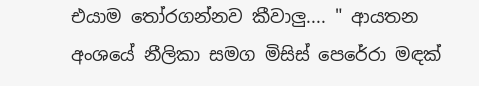එයාම තෝරගන්නව කීවාලු.... " ආයතන අංශයේ නීලිකා සමග මිසිස් පෙරේරා මඳක්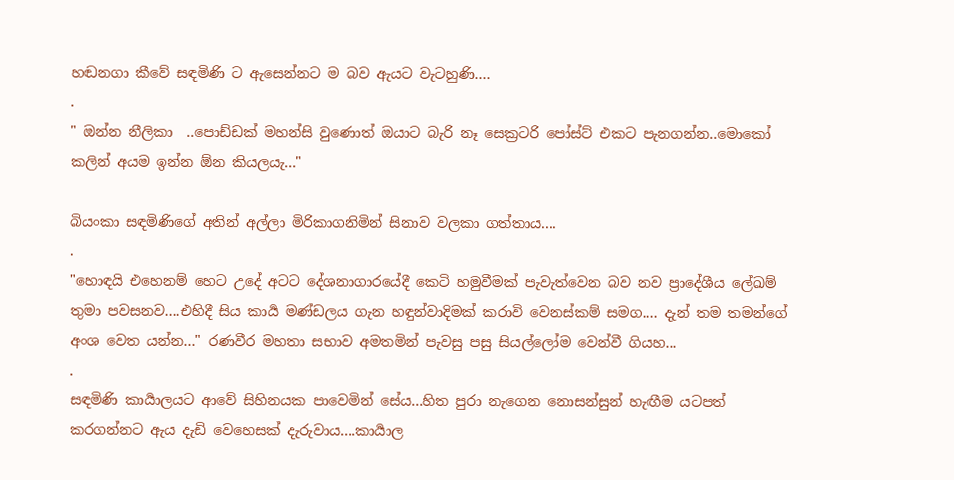හඬනගා කීවේ සඳමිණි ට ඇසෙන්නට ම බව ඇයට වැටහුණි....
.
" ඔන්න නීලිකා  ..පොඩ්ඩක් මහන්සි වුණොත් ඔයාට බැරි නෑ සෙක්‍රටරි පෝස්ට් එකට පැනගන්න..මොකෝ කලින් අයම ඉන්න ඕන කියලයැ..."

බියංකා සඳමිණිගේ අතින් අල්ලා මිරිකාගනිමින් සිනාව වලකා ගත්තාය....
.
"හොඳයි එහෙනම් හෙට උදේ අටට දේශනාගාරයේදී කෙටි හමුවීමක් පැවැත්වෙන බව නව ප්‍රාදේශීය ලේඛම් තුමා පවසනව....එහිදී සිය කාර්‍ය මණ්ඩලය ගැන හඳුන්වාදිමක් කරාවි වෙනස්කම් සමග.... දැන් තම තමන්ගේ අංශ වෙත යන්න..." රණවීර මහතා සභාව අමතමින් පැවසු පසු සියල්ලෝම වෙන්වී ගියහ...
.
සඳමිණි කාර්‍යාලයට ආවේ සිහිනයක පාවෙමින් සේය...හිත පුරා නැගෙන නොසන්සුන් හැඟීම යටපත් කරගන්නට ඇය දැඩි වෙහෙසක් දැරුවාය....කාර්‍යාල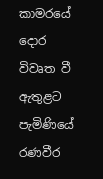කාමරයේ දොර විවෘත වී ඇතුළට පැමිණියේ රණවීර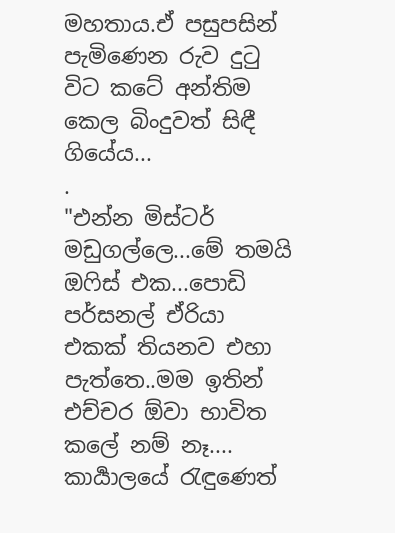මහතාය.ඒ පසුපසින් පැමිණෙන රුව දුටු විට කටේ අන්තිම කෙල බිංදුවත් සිඳී ගියේය...
.
"එන්න මිස්ටර් මඩුගල්ලෙ...මේ තමයි ඔෆිස් එක...පොඩි පර්සනල් ඒරියා එකක් තියනව එහා පැත්තෙ..මම ඉතින් එච්චර ඕවා භාවිත කලේ නම් නෑ.... කාර්‍යාලයේ රැඳුණෙත්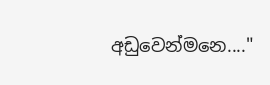අඩුවෙන්මනෙ...."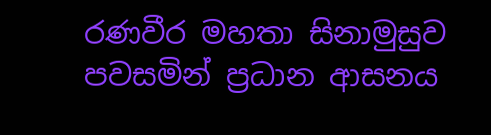රණවීර මහතා සිනාමුසුව පවසමින් ප්‍රධාන ආසනය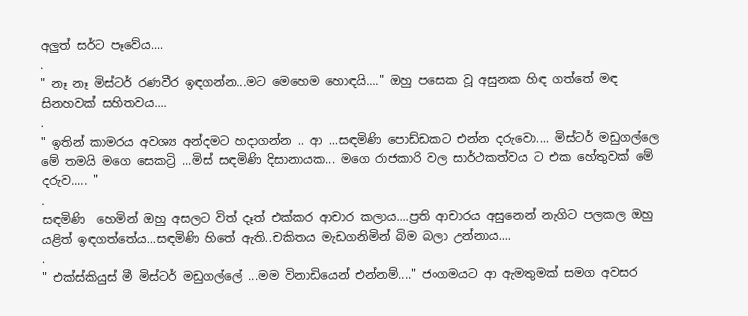අලුත් සර්ට පෑවේය....
.
" නෑ නෑ මිස්ටර් රණවීර ඉඳගන්න...මට මෙහෙම හොඳයි...." ඔහු පසෙක වූ අසුනක හිඳ ගත්තේ මඳ සිනහවක් සහිතවය....
.
" ඉතින් කාමරය අවශ්‍ය අන්දමට හදාගන්න .. ආ ...සඳමිණි පොඩ්ඩකට එන්න දරුවො.... මිස්ටර් මඩුගල්ලෙ මේ තමයි මගෙ සෙකට්‍රි ...මිස් සඳමිණි දිසානායක... මගෙ රාජකාරි වල සාර්ථකත්වය ට එක හේතුවක් මේ දරුව..... "
.
සඳමිණි  හෙමින් ඔහු අසලට විත් දෑත් එක්කර ආචාර කලාය....ප්‍රති ආචාරය අසුනෙන් නැගිට පලකල ඔහු යළිත් ඉඳගත්තේය...සඳමිණි හිතේ ඇති..චකිතය මැඩගනිමින් බිම බලා උන්නාය....
.
" එක්ස්කියුස් මී මිස්ටර් මඩුගල්ලේ ...මම විනාඩියෙන් එන්නම්...." ජංගමයට ආ ඇමතුමක් සමග අවසර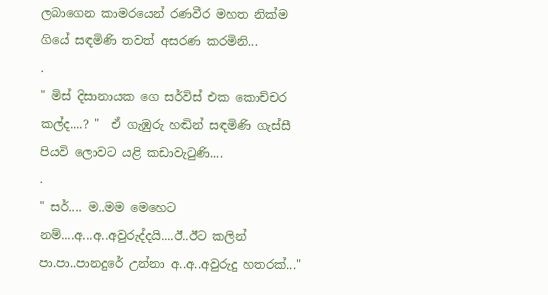ලබාගෙන කාමරයෙන් රණවීර මහත නික්ම ගියේ සඳමිණි තවත් අසරණ කරමිනි...
.
" මිස් දිසානායක ගෙ සර්විස් එක කොච්චර කල්ද....? "  ඒ ගැඹුරු හඬින් සඳමිණි ගැස්සී පියවි ලොවට යළි කඩාවැටුණි....
.
" සර්.... ම..මම මෙහෙට නම්....අ...අ..අවුරුද්දයි....ඊ..ඊට කලින් පා.පා..පානදුරේ උන්නා අ..අ..අවුරුදු හතරක්..."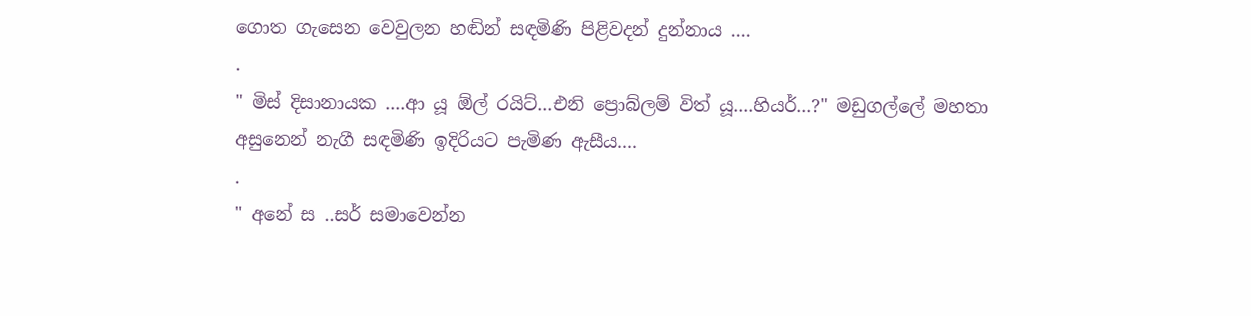ගොත ගැසෙන වෙවුලන හඬින් සඳමිණි පිළිවදන් දුන්නාය ....
.
" මිස් දිසානායක ....ආ යූ ඕල්‍ රයිට්...එනි ප්‍රොබ්ලම් විත් යූ....හියර්...?" මඩුගල්ලේ මහතා අසුනෙන් නැගී සඳමිණි ඉදිරියට පැමිණ ඇසීය....
.
" අනේ ස ..සර් සමාවෙන්න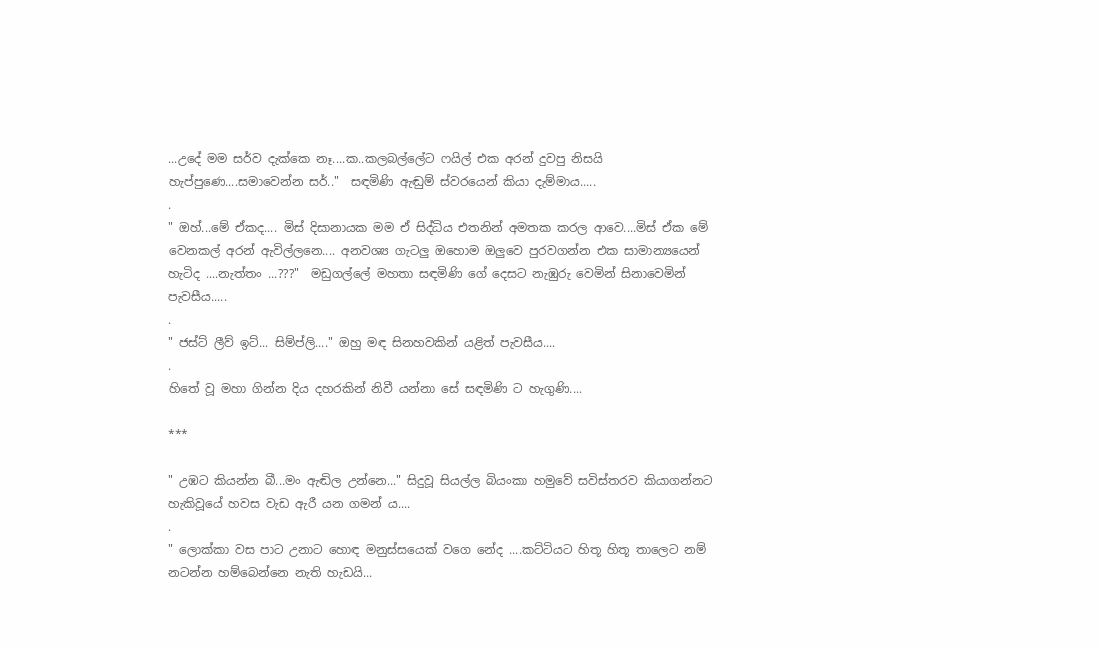...උදේ මම සර්ව දැක්කෙ නෑ....ක..කලබල්ලේට ෆයිල් එක අරන් දුවපු නිසයි හැප්පුණෙ....සමාවෙන්න සර්.."  සඳමිණි ඇඬුම් ස්වරයෙන් කියා දැම්මාය.....
.
" ඔහ්...මේ ඒකද.... මිස් දිසානායක මම ඒ සිද්ධිය එතනින් අමතක කරල ආවෙ....මිස් ඒක මේ වෙනකල් අරන් ඇවිල්ලනෙ.... අනවශ්‍ය ගැටලු ඔහොම ඔලුවෙ පුරවගන්න එක සාමාන්‍යයෙන් හැටිද ....නැත්තං ...???"  මඩුගල්ලේ මහතා සඳමිණි ගේ දෙසට නැඹුරු වෙමින් සිනාවෙමින් පැවසීය.....
.
" ජස්ට් ලීව් ඉට්... සිම්ප්ලි...." ඔහු මඳ සිනහවකින් යළිත් පැවසීය....
.
හිතේ වූ මහා ගින්න දිය දහරකින් නිවී යන්නා සේ සඳමිණි ට හැගුණි....

***

" උඹට කියන්න බී...මං ඇඬිල උන්නෙ..." සිදුවූ සියල්ල බියංකා හමුවේ සවිස්තරව කියාගන්නට හැකිවූයේ හවස වැඩ ඇරී යන ගමන් ය....
.
" ලොක්කා වස පාට උනාට හොඳ මනුස්සයෙක් වගෙ නේද ....කට්ටියට හිතූ හිතූ තාලෙට නම් නටන්න හම්බෙන්නෙ නැති හැඩයි...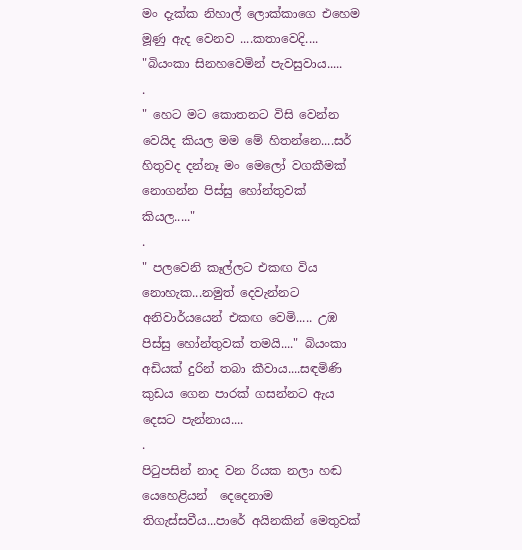මං දැක්ක නිහාල් ලොක්කාගෙ එහෙම මූණු ඇද වෙනව ....කතාවෙදි.... "බියංකා සිනහවෙමින් පැවසුවාය.....
.
" හෙට මට කොතනට විසි වෙන්න වෙයිද කියල මම මේ හිතන්නෙ....සර් හිතුවද දන්නෑ මං මෙලෝ වගකීමක් නොගන්න පිස්සු හෝන්තුවක් කියල....."
.
" පලවෙනි කෑල්ලට එකඟ විය නොහැක...නමුත් දෙවැන්නට අනිවාර්යයෙන් එකඟ වෙමි..... උඹ පිස්සු හෝන්තුවක් තමයි...." බියංකා අඩියක් දුරින් තබා කීවාය....සඳමිණි කුඩය ගෙන පාරක් ගසන්නට ඇය දෙසට පැන්නාය....
.
පිටුපසින් නාද වන රියක නලා හඬ යෙහෙළියන්  දෙදෙනාම තිගැස්සවීය...පාරේ අයිනකින් මෙතුවක්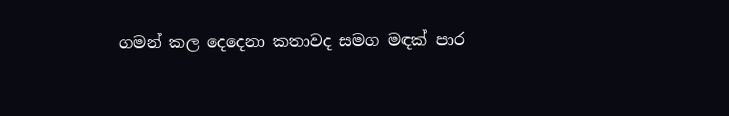ගමන් කල දෙදෙනා කතාවද සමග මඳක් පාර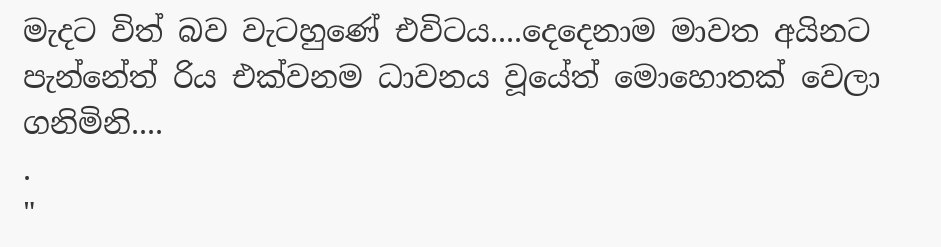මැදට විත් බව වැටහුණේ එවිටය....දෙදෙනාම මාවත අයිනට පැන්නේත් රිය එක්වනම ධාවනය වූයේත් මොහොතක් වෙලා ගනිමිනි....
.
"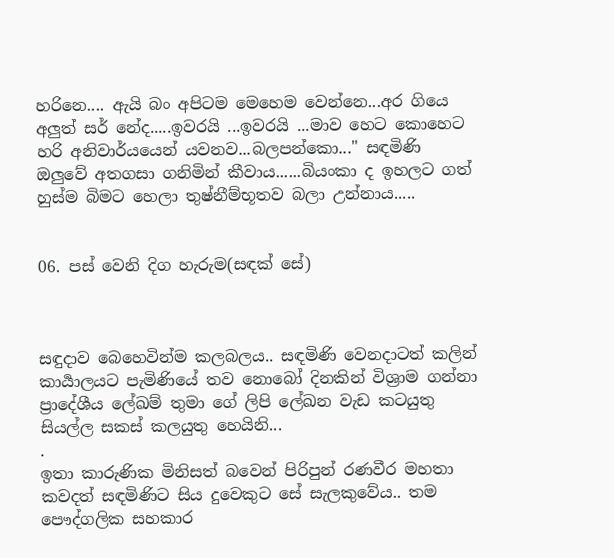හරිනෙ.... ඇයි බං අපිටම මෙහෙම වෙන්නෙ...අර ගියෙ අලුත් සර් නේද.....ඉවරයි ...ඉවරයි ...මාව හෙට කොහෙට හරි අනිවාර්යයෙන් යවනව...බලපන්කො..." සඳමිණි ඔලුවේ අතගසා ගනිමින් කීවාය......බියංකා ද ඉහලට ගත් හුස්ම බිමට හෙලා තුෂ්නීම්භූතව බලා උන්නාය.....


06. පස් වෙනි දිග හැරුම(සඳක් සේ)



සඳුදාව බෙහෙවින්ම කලබලය.. සඳමිණි වෙනදාටත් කලින් කාර්‍යාලයට පැමිණියේ තව නොබෝ දිනකින් විශ්‍රාම ගන්නා ප්‍රාදේශීය ලේඛම් තුමා ගේ ලිපි ලේඛන වැඩ කටයුතු සියල්ල සකස් කලයුතු හෙයිනි...
.
ඉතා කාරුණික මිනිසත් බවෙන් පිරිපුන් රණවීර මහතා කවදත් සඳමිණිට සිය දුවෙකුට සේ සැලකුවේය.. තම පෞද්ගලික සහකාර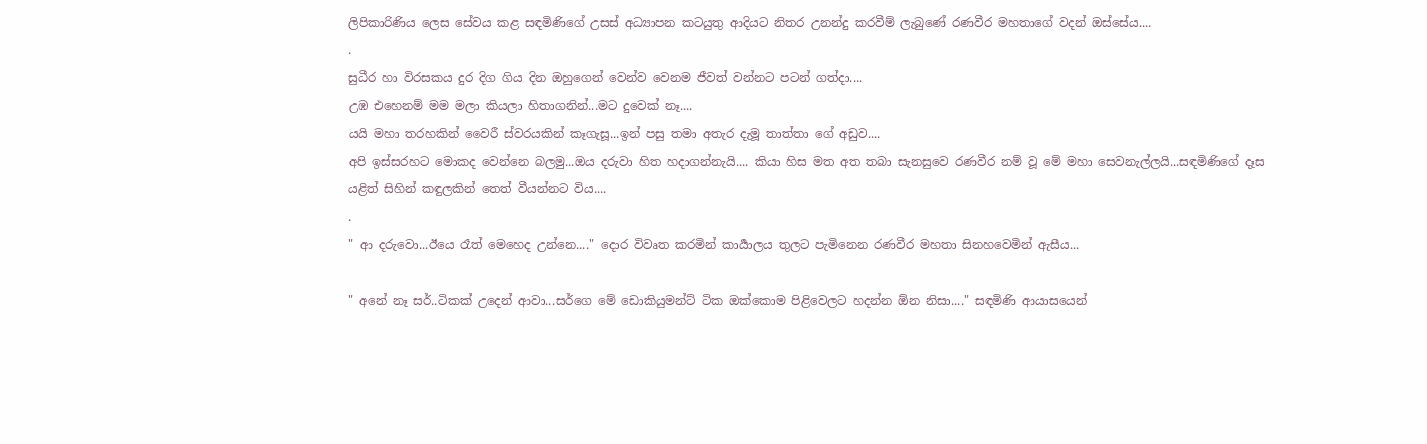ලිපිකාරිණිය ලෙස සේවය කළ සඳමිණිගේ උසස් අධ්‍යාපන කටයුතු ආදියට නිතර උනන්දු කරවීම් ලැබුණේ රණවීර මහතාගේ වදන් ඔස්සේය....
.
සුධීර හා විරසකය දුර දිග ගිය දින ඔහුගෙන් වෙන්ව වෙනම ජීවත් වන්නට පටන් ගත්දා....
උඹ එහෙනම් මම මලා කියලා හිතාගනින්...මට දුවෙක් නෑ....
යයි මහා තරහකින් වෛරී ස්වරයකින් කෑගැසූ...ඉන් පසු තමා අතැර දැමූ තාත්තා ගේ අඩුව....
අපි ඉස්සරහට මොකද වෙන්නෙ බලමු...ඔය දරුවා හිත හදාගන්නැයි.... කියා හිස මත අත තබා සැනසුවෙ රණවීර නම් වූ මේ මහා සෙවනැල්ලයි...සඳමිණිගේ දෑස යළිත් සිහින් කඳුලකින් තෙත් වීයන්නට විය....
.
" ආ දරුවො...ඊයෙ රෑත් මෙහෙද උන්නෙ...." දොර විවෘත කරමින් කාර්‍යාලය තුලට පැමිනෙන රණවීර මහතා සිනහවෙමින් ඇසීය...

" අනේ නෑ සර්..ටිකක් උදෙන් ආවා...සර්ගෙ මේ ඩොකියුමන්ට් ටික ඔක්කොම පිළිවෙලට හදන්න ඕන නිසා...." සඳමිණි ආයාසයෙන්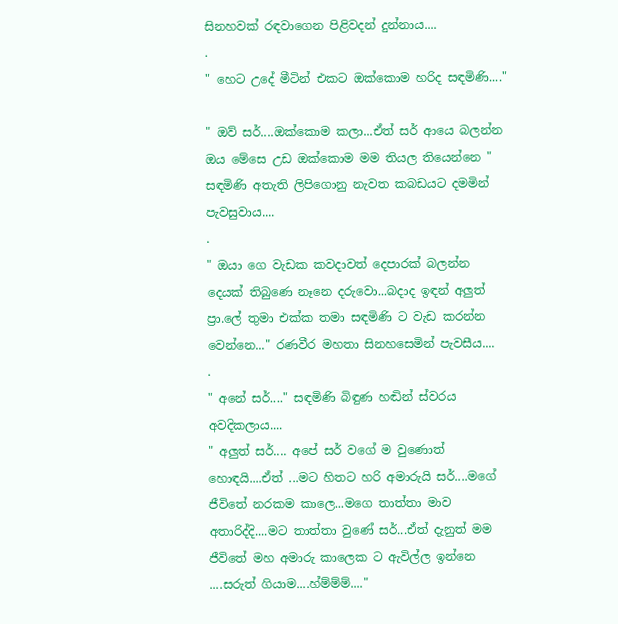සිනහවක් රඳවාගෙන පිළිවදන් දුන්නාය....
.
" හෙට උදේ මීටින් එකට ඔක්කොම හරිද සඳමිණි...."

" ඔව් සර්....ඔක්කොම කලා...ඒත් සර් ආයෙ බලන්න ඔය මේසෙ උඩ ඔක්කොම මම තියල තියෙන්නෙ " සඳමිණි අතැති ලිපිගොනු නැවත කබඩයට දමමින් පැවසුවාය....
.
" ඔයා ගෙ වැඩක කවදාවත් දෙපාරක් බලන්න දෙයක් තිබුණෙ නෑනෙ දරුවො...බදාද ඉඳන් අලුත් ප්‍රා.ලේ තුමා එක්ක තමා සඳමිණි ට වැඩ කරන්න වෙන්නෙ..." රණවීර මහතා සිනහසෙමින් පැවසීය....
.
" අනේ සර්...." සඳමිණි බිඳුණ හඬින් ස්වරය අවදිකලාය....
" අලුත් සර්.... අපේ සර් වගේ ම වුණොත් හොඳයි....ඒත් ...මට හිතට හරි අමාරුයි සර්....මගේ ජීවිතේ නරකම කාලෙ...මගෙ තාත්තා මාව අතාරිද්දි....මට තාත්තා වුණේ සර්...ඒත් දැනුත් මම ජීවිතේ මහ අමාරු කාලෙක ට ඇවිල්ල ඉන්නෙ ....සරුත් ගියාම....හ්ම්ම්ම්...."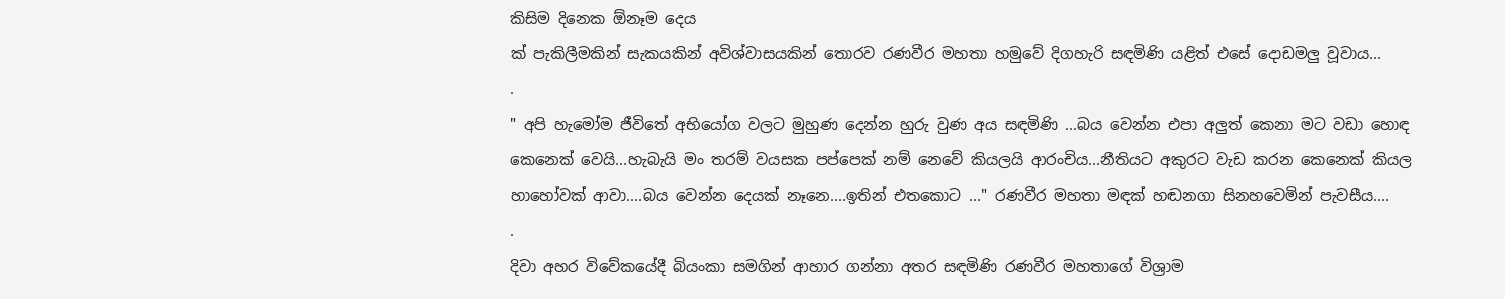කිසිම දිනෙක ඕනෑම දෙය
ක් පැකිලීමකින් සැකයකින් අවිශ්වාසයකින් තොරව රණවීර මහතා හමුවේ දිගහැරි සඳමිණි යළිත් එසේ දොඩමලු වූවාය...
.
" අපි හැමෝම ජීවිතේ අභියෝග වලට මුහුණ දෙන්න හුරු වුණ අය සඳමිණි ...බය වෙන්න එපා අලුත් කෙනා මට වඩා හොඳ කෙනෙක් වෙයි...හැබැයි මං තරම් වයසක පප්පෙක් නම් නෙවේ කියලයි ආරංචිය...නීතියට අකුරට වැඩ කරන කෙනෙක් කියල හාහෝවක් ආවා....බය වෙන්න දෙයක් නෑනෙ....ඉතින් එතකොට ..." රණවීර මහතා මඳක් හඬනගා සිනහවෙමින් පැවසීය....
.
දිවා අහර විවේකයේදී බියංකා සමගින් ආහාර ගන්නා අතර සඳමිණි රණවීර මහතාගේ විශ්‍රාම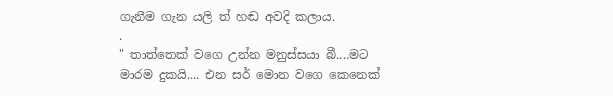ගැනීම ගැන යලි ත් හඬ අවදි කලාය.
.
" තාත්තෙක් වගෙ උන්න මනුස්සයා බී....මට මාරම දුකයි.... එන සර් මොන වගෙ කෙනෙක්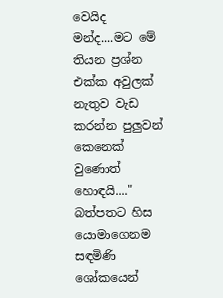වෙයිද මන්ද....මට මේ තියන ප්‍රශ්න එක්ක අවුලක් නැතුව වැඩ කරන්න පුලුවන් කෙනෙක් වුණොත් හොඳයි...."
බත්පතට හිස යොමාගෙනම සඳමිණි ශෝකයෙන්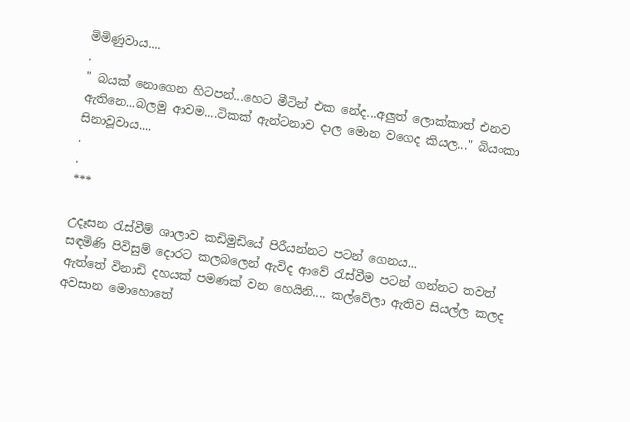මිමිණුවාය....
.
" බයක් නොගෙන හිටපන්...හෙට මීටින් එක නේද...අලුත් ලොක්කාත් එනව ඇතිනෙ...බලමු ආවම....ටිකක් ඇන්ටනාව දාල මොන වගෙද කියල..." බියංකා සිනාවූවාය....
.
.
***

උදෑසන රැස්වීම් ශාලාව කඩිමුඩියේ පිරීයන්නට පටන් ගෙනය...
සඳමිණි පිවිසුම් දොරට කලබලෙන් ඇවිද ආවේ රැස්වීම පටන් ගන්නට තවත් ඇත්තේ විනාඩි දහයක් පමණක් වන හෙයිනි.... කල්වේලා ඇතිව සියල්ල කලද අවසාන මොහොතේ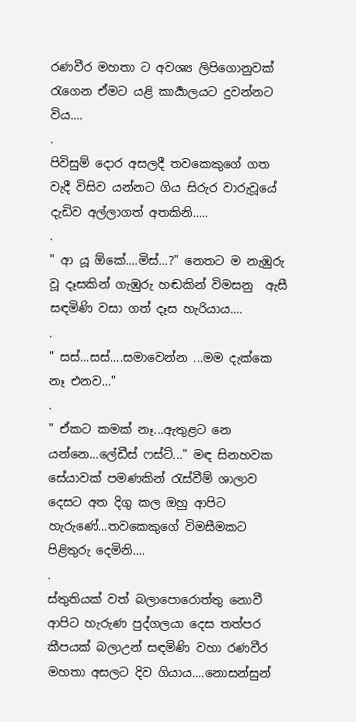රණවීර මහතා ට අවශ්‍ය ලිපිගොනුවක් රැගෙන ඒමට යළි කාර්‍යාලයට දුවන්නට විය....
.
පිවිසුම් දොර අසලදී තවකෙකුගේ ගත වැදී විසිව යන්නට ගිය සිරුර වාරුවූයේ දැඩිව අල්ලාගත් අතකිනි.....
.
" ආ යූ ඕකේ....මිස්...?" නෙතට ම නැඹුරු වූ දෑසකින් ගැඹුරු හඬකින් විමසනු  ඇසී සඳමිණි වසා ගත් දෑස හැරියාය....
.
" සස්...සස්....සමාවෙන්න ...මම දැක්කෙ නෑ එනව..."
.
" ඒකට කමක් නෑ...ඇතුළට නෙ යන්නෙ...ලේඩීස් ෆස්ට්..." මඳ සිනහවක සේයාවක් පමණකින් රැස්වීම් ශාලාව දෙසට අත දිගු කල ඔහු ආපිට හැරුණේ...තවකෙකුගේ විමසීමකට පිළිතුරු දෙමිනි....
.
ස්තුතියක් වත් බලාපොරොත්තු නොවී ආපිට හැරුණ පුද්ගලයා දෙස තත්පර කීපයක් බලාඋන් සඳමිණි වහා රණවීර මහතා අසලට දිව ගියාය....නොසන්සුන්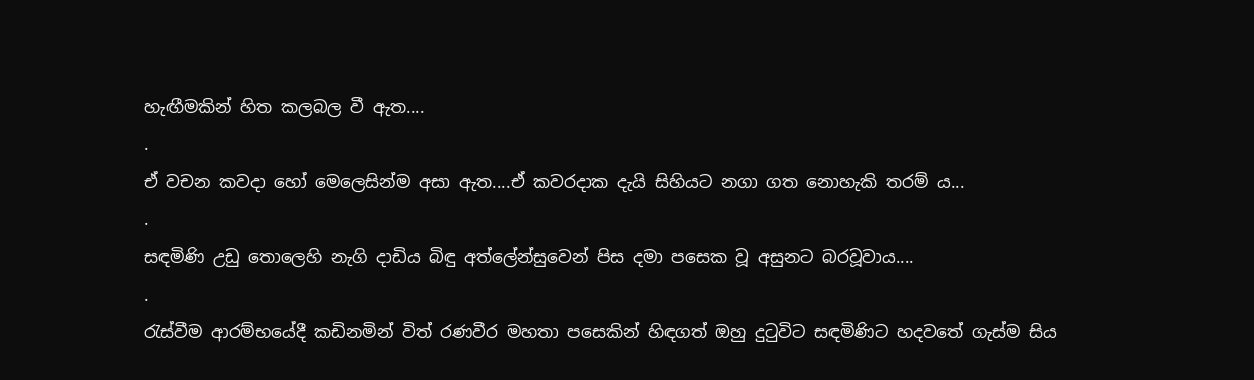හැඟීමකින් හිත කලබල වී ඇත....
.
ඒ වචන කවදා හෝ මෙලෙසින්ම අසා ඇත....ඒ කවරදාක දැයි සිහියට නගා ගත නොහැකි තරම්‍ ය...
.
සඳමිණි උඩු තොලෙහි නැගි දාඩිය බිඳු අත්ලේන්සුවෙන් පිස දමා පසෙක වූ අසුනට බරවූවාය....
.
රැස්වීම ආරම්භයේදී කඩිනමින් විත් රණවීර මහතා පසෙකින් හිඳගත් ඔහු දුටුවිට සඳමිණිට හදවතේ ගැස්ම සිය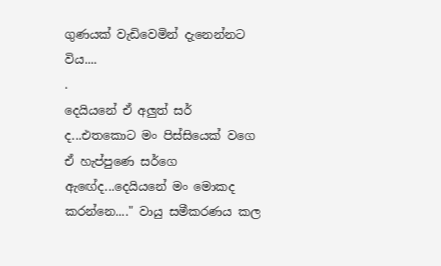ගුණයක් වැඩිවෙමින් දැනෙන්නට විය....
.
දෙයියනේ ඒ අලුත් සර් ද...එතකොට මං පිස්සියෙක් වගෙ ඒ හැප්පුණෙ සර්ගෙ ඇඟේද...දෙයියනේ මං මොකද කරන්නෙ...." වායු සමීකරණය කල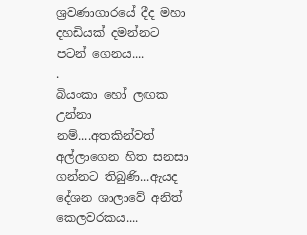ශ්‍රවණාගාරයේ දීද මහා දහඩියක් දමන්නට පටන් ගෙනය....
.
බියංකා හෝ ලඟක උන්නා නම්....අතකින්වත් අල්ලාගෙන හිත සනසා ගන්නට තිබුණි...ඇයද  දේශන ශාලාවේ අනිත් කෙලවරකය....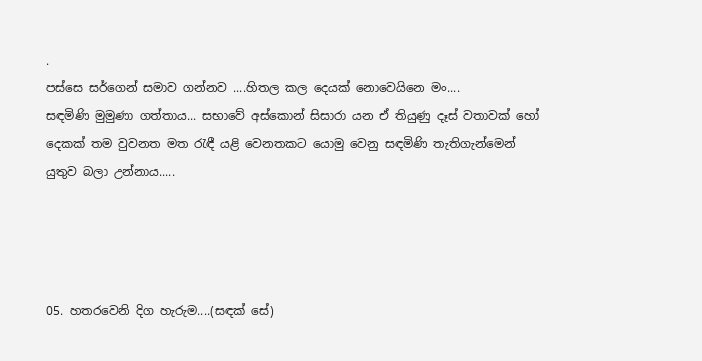.
පස්සෙ සර්ගෙන් සමාව ගන්නව ....හිතල කල දෙයක් නොවෙයිනෙ මං....
සඳමිණි මුමුණා ගත්තාය... සභාවේ අස්කොන් සිසාරා යන ඒ තියුණු දෑස් වතාවක් හෝ දෙකක් තම වුවනත මත රැඳී යළි වෙනතකට යොමු වෙනු සඳමිණි තැතිගැන්මෙන් යුතුව බලා උන්නාය.....




05. හතරවෙනි දිග හැරුම....(සඳක් සේ)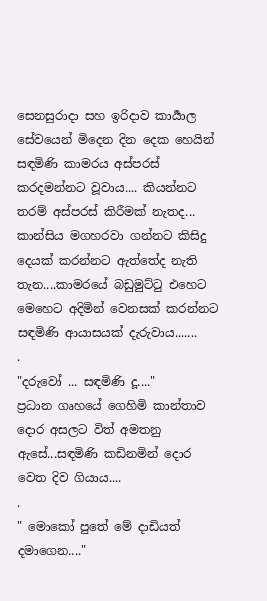සෙනසුරාදා සහ ඉරිදාව කාර්‍යාල සේවයෙන් මිදෙන දින දෙක හෙයින් සඳමිණි කාමරය අස්පරස් කරදමන්නට වූවාය.... කියන්නට තරම් අස්පරස් කිරීමක් නැතද... කාන්සිය මගහරවා ගන්නට කිසිදු දෙයක් කරන්නට ඇත්තේද නැති තැන....කාමරයේ බඩුමුට්ටු එහෙට මෙහෙට අදිමින් වෙනසක් කරන්නට සඳමිණි ආයාසයක් දැරුවාය.......
.
"දරුවෝ ... සඳමිණි දූ...."
ප්‍රධාන ගෘහයේ ගෙහිමි කාන්තාව දොර අසලට විත් අමතනු ඇසේ...සඳමිණි කඩිනමින් දොර වෙත දිව ගියාය....
.
" මොකෝ පුතේ මේ දාඩියත් දමාගෙන...."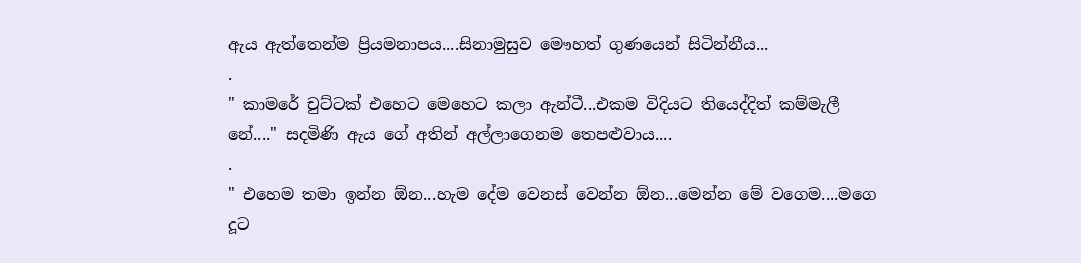ඇය ඇත්තෙන්ම ප්‍රියමනාපය....සිනාමුසුව මෞහත් ගුණයෙන් සිටින්නීය...
.
" කාමරේ චුට්ටක් එහෙට මෙහෙට කලා ඇන්ටී...එකම විදියට තියෙද්දිත් කම්මැලී නේ...." සදමිණි ඇය ගේ අතින් අල්ලාගෙනම තෙපළුවාය....
.
" එහෙම තමා ඉන්න ඕන...හැම දේම වෙනස් වෙන්න ඕන...මෙන්න මේ වගෙම....මගෙ දූට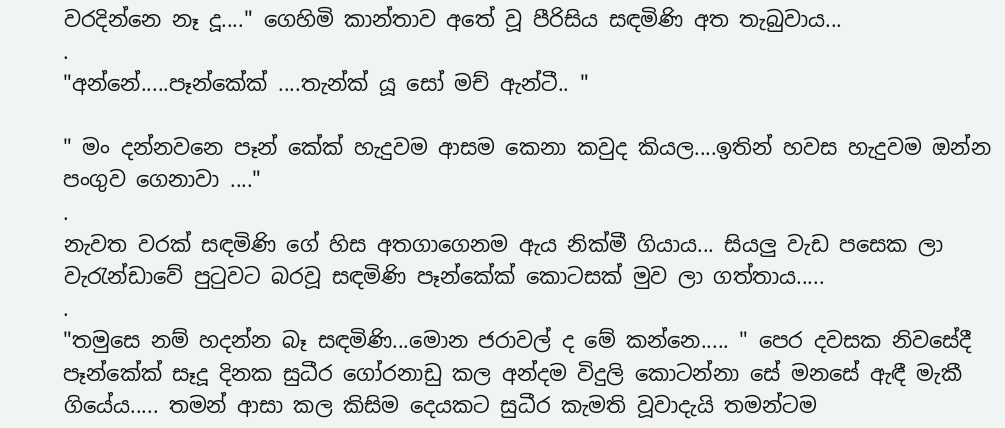වරදින්නෙ නෑ දූ...." ගෙහිමි කාන්තාව අතේ වූ පීරිසිය සඳමිණි අත තැබුවාය...
.
"අන්නේ.....පෑන්කේක් ....තැන්ක් යූ සෝ මච් ඇන්ටී.. "

" මං දන්නවනෙ පෑන් කේක් හැදුවම ආසම කෙනා කවුද කියල....ඉතින් හවස හැදුවම ඔන්න පංගුව ගෙනාවා ...."
.
නැවත වරක් සඳමිණි ගේ හිස අතගාගෙනම ඇය නික්මී ගියාය... සියලු වැඩ පසෙක ලා වැරැන්ඩාවේ පුටුවට බරවූ සඳමිණි පෑන්කේක් කොටසක් මුව ලා ගත්තාය.....
.
"තමුසෙ නම් හදන්න බෑ සඳමිණි...මොන ජරාවල් ද මේ කන්නෙ..... " පෙර දවසක නිවසේදී පෑන්කේක් සෑදූ දිනක සුධීර ගෝරනාඩු කල අන්දම විදුලි කොටන්නා සේ මනසේ ඇඳී මැකී ගියේය..... තමන් ආසා කල කිසිම දෙයකට සුධීර කැමති වූවාදැයි තමන්ටම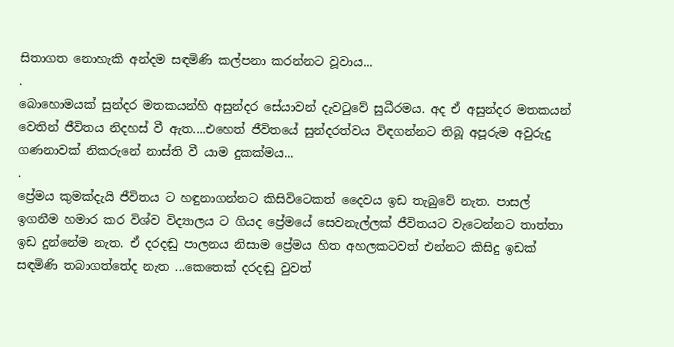සිතාගත නොහැකි අන්දම සඳමිණි කල්පනා කරන්නට වූවාය...
.
බොහොමයක් සුන්දර මතකයන්හි අසුන්දර සේයාවන් දැවටුවේ සුධීරමය. අද ඒ අසුන්දර මතකයන් වෙතින් ජීවිතය නිදහස් වී ඇත....එහෙත් ජීවිතයේ සුන්දරත්වය විඳගන්නට තිබූ අපූරුම අවුරුදු ගණනාවක් නිකරුනේ නාස්ති වී යාම දුකක්මය...
.
ප්‍රේමය කුමක්දැයි ජීවිතය ට හඳුනාගන්නට කිසිවිටෙකත් දෛවය ඉඩ තැබුවේ නැත. පාසල් ඉගනීම හමාර කර විශ්ව විද්‍යාලය ට ගියද ප්‍රේමයේ සෙවනැල්ලක් ජීවිතයට වැටෙන්නට තාත්තා ඉඩ දුන්නේම නැත. ඒ දරදඬු පාලනය නිසාම ප්‍රේමය හිත අහලකටවත් එන්නට කිසිදු ඉඩක් සඳමිණි තබාගත්තේද නැත ...කෙතෙක් දරදඬු වුවත්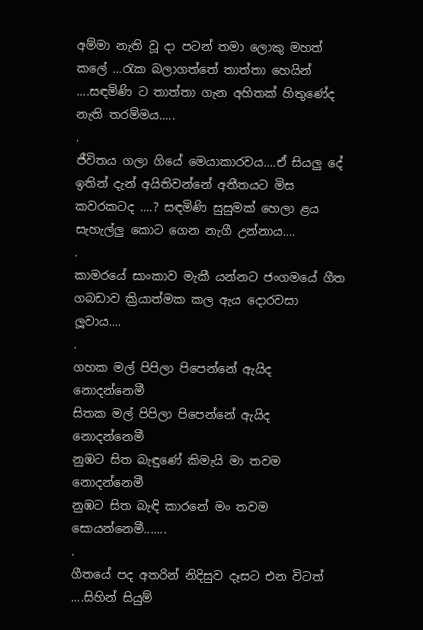අම්මා නැති වූ දා පටන් තමා ලොකු මහත් කලේ ...රැක බලාගත්තේ තාත්තා හෙයින් ....සඳමිණි ට තාත්තා ගැන අහිතක් හිතුණේද නැති තරම්මය.....
.
ජීවිතය ගලා ගියේ මෙයාකාරවය....ඒ සියලු දේ ඉතින් දැන් අයිතිවන්නේ අතීතයට මිස කවරකටද ....? සඳමිණි සුසුමක් හෙලා ළය සැහැල්ලු කොට ගෙන නැගී උන්නාය....
.
කාමරයේ සාංකාව මැකී යන්නට ජංගමයේ ගීත ගබඩාව ක්‍රියාත්මක කල ඇය දොරවසා ලූවාය....
.
ගහක මල් පිපිලා පිපෙන්නේ ඇයිද නොදන්නෙමී
සිතක මල් පිපිලා පිපෙන්නේ ඇයිද නොදන්නෙමී
නුඹට සිත බැඳුණේ කිමැයි මා තවම නොදන්නෙමී
නුඹට සිත බැඳි කාරනේ මං තවම සොයන්නෙමී.......
.
ගීතයේ පද අතරින් නිදිසුව දෑසට එන විටත් ....සිහින් සියුම්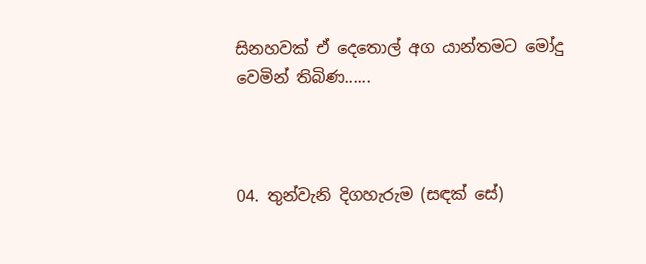සිනහවක් ඒ දෙතොල් අග යාන්තමට මෝදු වෙමින් තිබිණ......



04. තුන්වැනි දිගහැරුම (සඳක් සේ)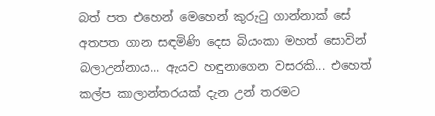බත් පත එහෙන් මෙහෙන් කුරුටු ගාන්නාක් සේ අතපත ගාන සඳමිණි දෙස බියංකා මහත් සොවින් බලාඋන්නාය... ඇයව හඳුනාගෙන වසරකි... එහෙත් කල්ප කාලාන්තරයක් දැන උන් තරමට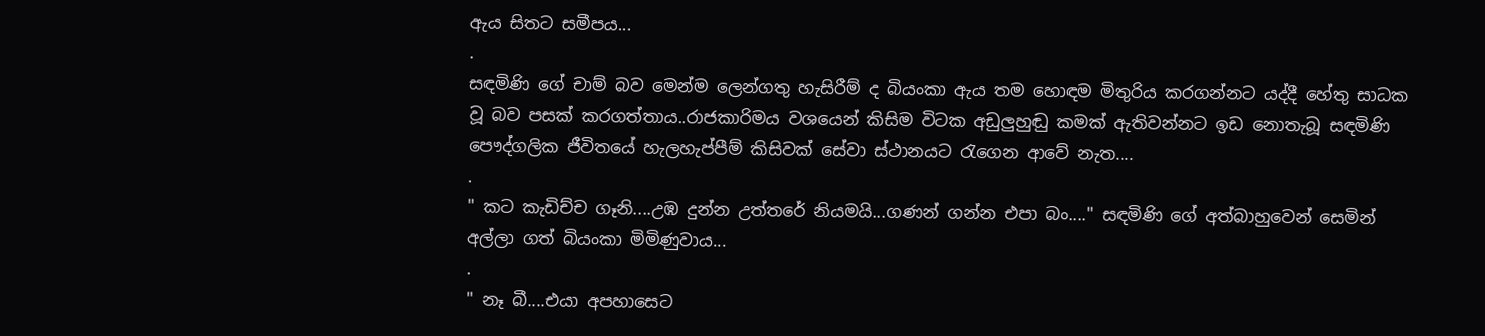ඇය සිතට සමීපය...
.
සඳමිණි ගේ චාම් බව මෙන්ම ලෙන්ගතු හැසිරීම් ද බියංකා ඇය තම හොඳම මිතුරිය කරගන්නට යද්දී හේතු සාධක වූ බව පසක් කරගත්තාය..රාජකාරිමය වශයෙන් කිසිම විටක අඩුලුහුඬු කමක් ඇතිවන්නට ඉඩ නොතැබූ සඳමිණි පෞද්ගලික ජීවිතයේ හැලහැප්පීම් කිසිවක් සේවා ස්ථානයට රැගෙන ආවේ නැත....
.
" කට කැඩිච්ච ගෑනි....උඹ දුන්න උත්තරේ නියමයි...ගණන් ගන්න එපා බං...." සඳමිණි ගේ අත්බාහුවෙන් සෙමින් අල්ලා ගත් බියංකා මිමිණුවාය...
.
" නෑ බී....එයා අපහාසෙට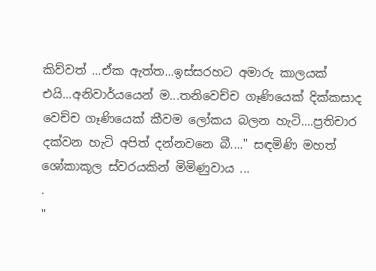කිව්වත් ...ඒක ඇත්ත...ඉස්සරහට අමාරු කාලයක් එයි...අනිවාර්යයෙන් ම...තනිවෙච්ච ගෑණියෙක් දික්කසාද වෙච්ච ගෑණියෙක් කීවම ලෝකය බලන හැටි....ප්‍රතිචාර දක්වන හැටි අපිත් දන්නවනෙ බී...." සඳමිණි මහත් ශෝකාකූල ස්වරයකින් මිමිණුවාය ...
.
"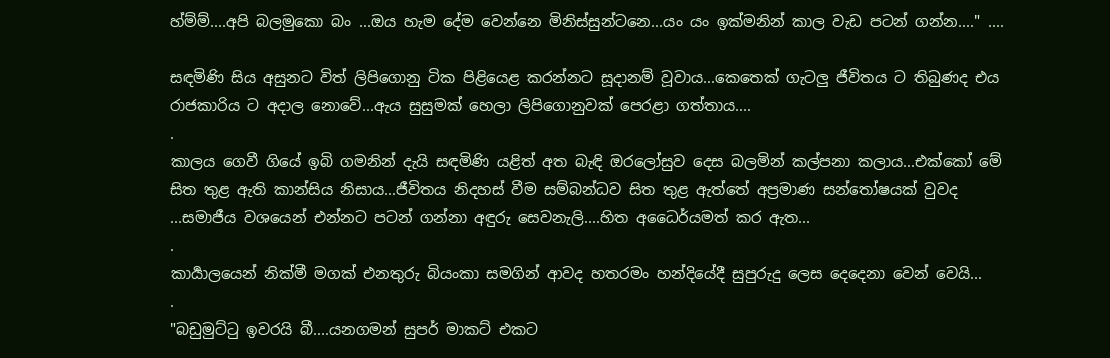හ්ම්ම්....අපි බලමුකො බං ...ඔය හැම දේම වෙන්නෙ මිනිස්සුන්ටනෙ...යං යං ඉක්මනින් කාල වැඩ පටන් ගන්න...." ....

සඳමිණි සිය අසුනට විත් ලිපිගොනු ටික පිළියෙළ කරන්නට සූදානම් වූවාය...කෙතෙක් ගැටලු ජීවිතය ට තිබුණද එය රාජකාරිය ට අදාල නොවේ...ඇය සුසුමක් හෙලා ලිපිගොනුවක් පෙරළා ගත්තාය....
.
කාලය ගෙවී ගියේ ඉබි ගමනින් දැයි සඳමිණි යළිත් අත බැඳි ඔරලෝසුව දෙස බලමින් කල්පනා කලාය...එක්කෝ මේ සිත තුළ ඇති කාන්සිය නිසාය...ජීවිතය නිදහස් වීම සම්බන්ධව සිත තුළ ඇත්තේ අප්‍රමාණ සන්තෝෂයක් වුවද ...සමාජීය වශයෙන් එන්නට පටන් ගන්නා අඳුරු සෙවනැලි....හිත අධෛර්යමත් කර ඇත...
.
කාර්‍යාලයෙන් නික්මී මගක් එනතුරු බියංකා සමගින් ආවද හතරමං හන්දියේදී සුපුරුදු ලෙස දෙදෙනා වෙන් වෙයි...
.
"බඩුමුට්ටු ඉවරයි බී....යනගමන් සුපර් මාකට් එකට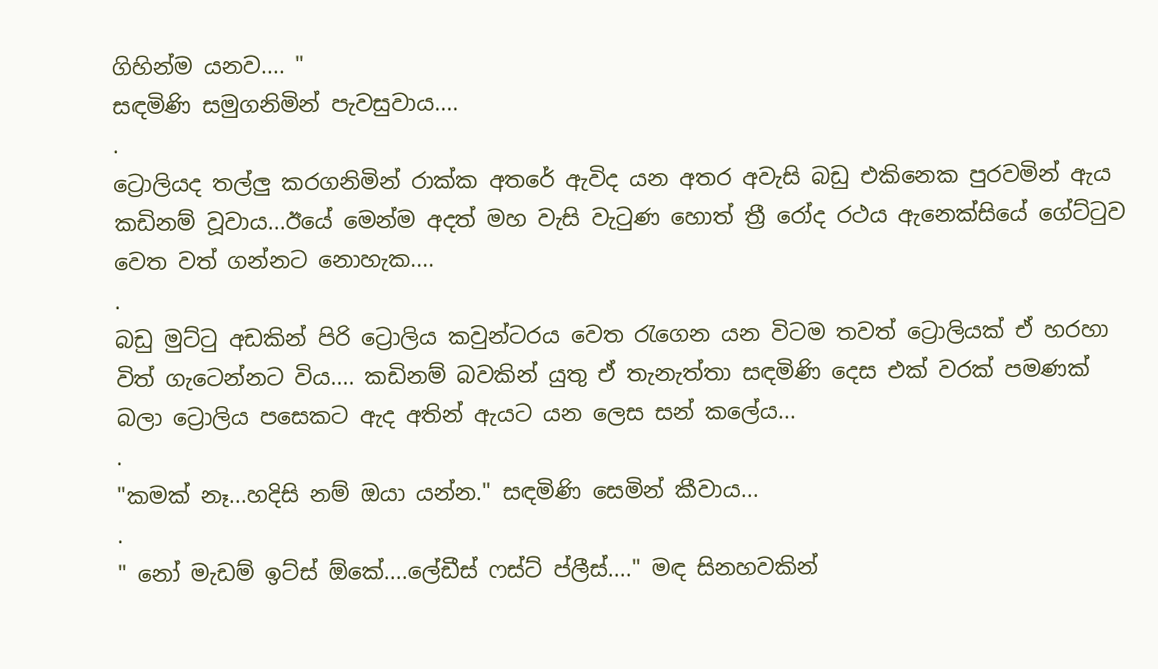ගිහින්ම යනව.... "
සඳමිණි සමුගනිමින් පැවසුවාය....
.
ට්‍රොලියද තල්ලු කරගනිමින් රාක්ක අතරේ ඇවිද යන අතර අවැසි බඩු එකිනෙක පුරවමින් ඇය කඩිනම් වූවාය...ඊයේ මෙන්ම අදත් මහ වැසි වැටුණ හොත් ත්‍රී රෝද රථය ඇනෙක්සියේ ගේට්ටුව වෙත වත් ගන්නට නොහැක....
.
බඩු මුට්ටු අඩකින් පිරි ට්‍රොලිය කවුන්ටරය වෙත රැගෙන යන විටම තවත් ට්‍රොලියක් ඒ හරහා විත් ගැටෙන්නට විය.... කඩිනම් බවකින් යුතු ඒ තැනැත්තා සඳමිණි දෙස එක් වරක් පමණක් බලා ට්‍රොලිය පසෙකට ඇද අතින් ඇයට යන ලෙස සන් කලේය...
.
"කමක් නෑ...හදිසි නම් ඔයා යන්න." සඳමිණි සෙමින් කීවාය...
.
" නෝ මැඩම් ඉට්ස් ඕකේ....ලේඩීස් ෆස්ට් ප්ලීස්...." මඳ සිනහවකින්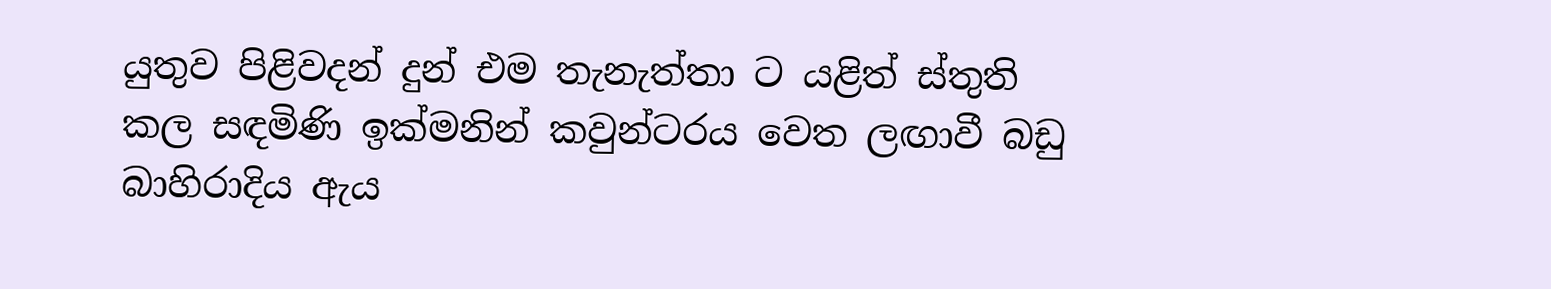යුතුව පිළිවදන් දුන් එම තැනැත්තා ට යළිත් ස්තුති කල සඳමිණි ඉක්මනින් කවුන්ටරය වෙත ලඟාවී බඩු බාහිරාදිය ඇය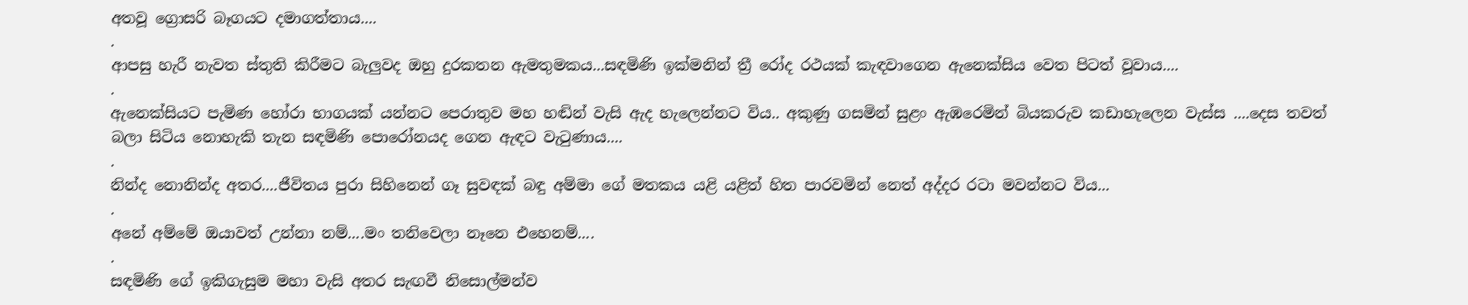අතවූ ග්‍රොසරි බෑගයට දමාගත්තාය....
.
ආපසු හැරී නැවත ස්තුති කිරීමට බැලුවද ඔහු දුරකතන ඇමතුමකය...සඳමිණි ඉක්මනින් ත්‍රී රෝද රථයක් කැඳවාගෙන ඇනෙක්සිය වෙත පිටත් වූවාය....
.
ඇනෙක්සියට පැමිණ හෝරා භාගයක් යන්නට පෙරාතුව මහ හඬින් වැසි ඇද හැලෙන්නට විය.. අකුණු ගසමින් සුළං ඇඹරෙමින් බියකරුව කඩාහැලෙන වැස්ස ....දෙස තවත් බලා සිටිය නොහැකි තැන සඳමිණි පොරෝනයද ගෙන ඇඳට වැටුණාය....
.
නින්ද නොනින්ද අතර....ජීවිතය පුරා සිහිනෙන් ගෑ සුවඳක් බඳු අම්මා ගේ මතකය යළි යළිත් හිත පාරවමින් නෙත් අද්දර රටා මවන්නට විය...
.
අනේ අම්මේ ඔයාවත් උන්නා නම්....මං තනිවෙලා නෑනෙ එහෙනම්....
.
සඳමිණි ගේ ඉකිගැසුම මහා වැසි අතර සැඟවී නිසොල්මන්ව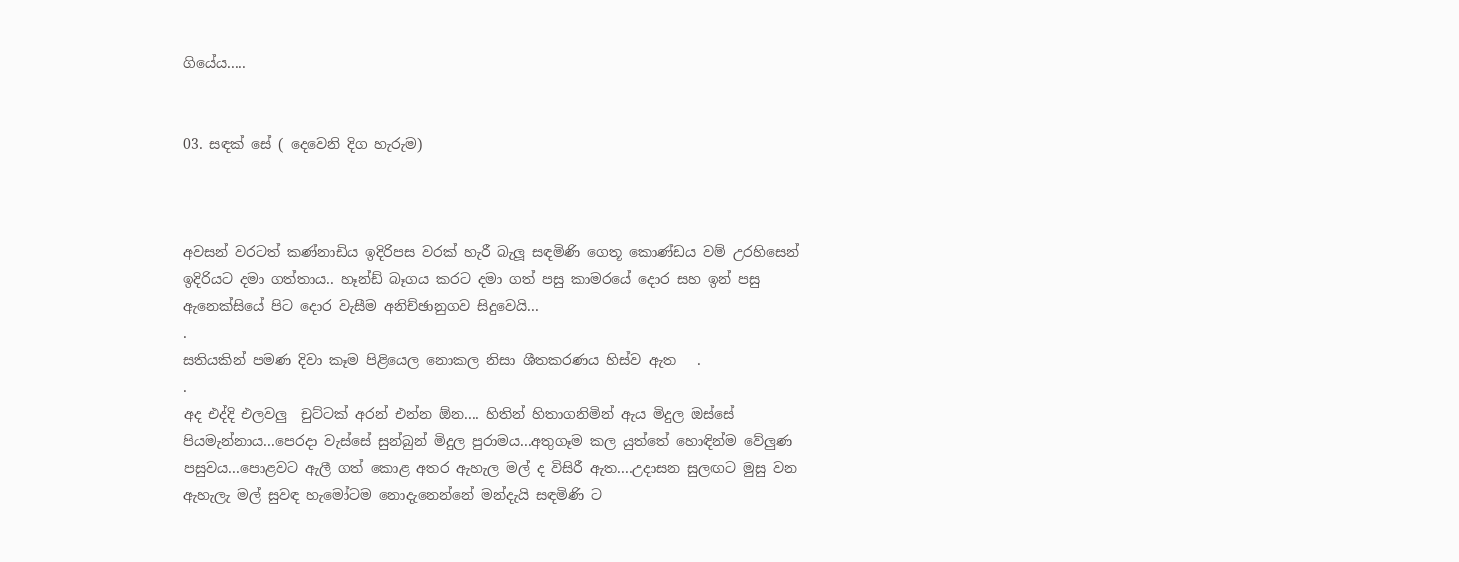ගියේය.....


03. සඳක් සේ ( දෙවෙනි දිග හැරුම)



අවසන් වරටත් කණ්නාඩිය ඉදිරිපස වරක් හැරී බැලූ සඳමිණි ගෙතූ කොණ්ඩය වම් උරහිසෙන් ඉදිරියට දමා ගත්තාය.. හෑන්ඩ් බෑගය කරට දමා ගත් පසු කාමරයේ දොර සහ ඉන් පසු ඇනෙක්සියේ පිට දොර වැසීම අනිච්ඡානුගව සිදුවෙයි...
.
සතියකින් පමණ දිවා කෑම පිළියෙල නොකල නිසා ශීතකරණය හිස්ව ඇත   .
.
අද එද්දි එලවලු  චුට්ටක් අරන් එන්න ඕන.... හිතින් හිතාගනිමින් ඇය මිදුල ඔස්සේ පියමැන්නාය...පෙරදා වැස්සේ සුන්බුන් මිදුල පුරාමය...අතුගෑම කල යුත්තේ හොඳින්ම වේලුණ පසුවය...පොළවට ඇලී ගත් කොළ අතර ඇහැල මල් ද විසිරී ඇත....උදාසන සුලඟට මුසු වන ඇහැලැ මල් සුවඳ හැමෝටම නොදැනෙන්නේ මන්දැයි සඳමිණි ට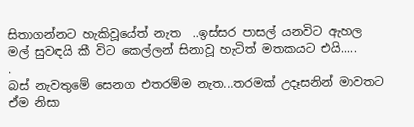සිතාගන්නට හැකිවූයේත් නැත  ..ඉස්සර පාසල් යනවිට ඇහල මල් සුවඳයි කී විට කෙල්ලන් සිනාවූ හැටිත් මතකයට එයි.....
.
බස් නැවතුමේ සෙනග එතරම්ම නැත...තරමක් උදෑසනින් මාවතට ඒම නිසා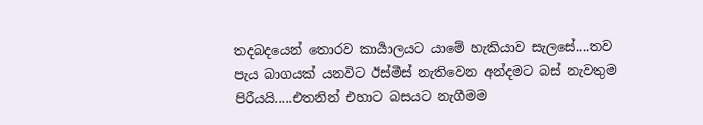තදබදයෙන් තොරව කාර්‍යාලයට යාමේ හැකියාව සැලසේ....තව පැය බාගයක් යනවිට ඊස්මීස් නැතිවෙන අන්දමට බස් නැවතුම පිරීයයි.....එතනින් එහාට බසයට නැගීමම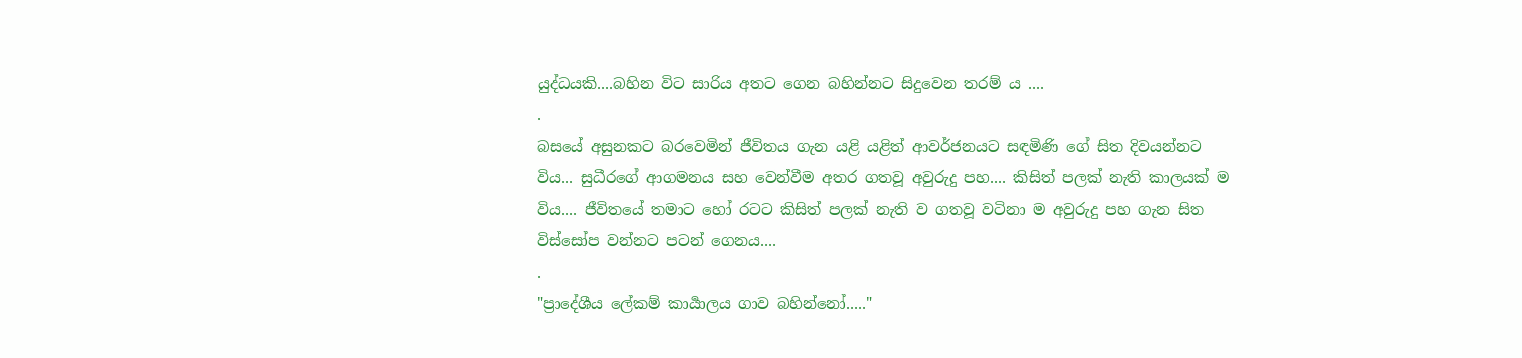යුද්ධයකි....බහින විට සාරිය අතට ගෙන බහින්නට සිදුවෙන තරම්‍ ය ....
.
බසයේ අසුනකට බරවෙමින් ජීවිතය ගැන යළි යළිත් ආවර්ජනයට සඳමිණි ගේ සිත දිවයන්නට විය... සුධීරගේ ආගමනය සහ වෙන්වීම අතර ගතවූ අවුරුදු පහ.... කිසිත් පලක් නැති කාලයක් ම විය.... ජීවිතයේ තමාට හෝ රටට කිසිත් පලක් නැති ව ගතවූ වටිනා ම අවුරුදු පහ ගැන සිත විස්සෝප වන්නට පටන් ගෙනය....
.
"ප්‍රාදේශීය ලේකම් කාර්‍යාලය ගාව බහින්නෝ....."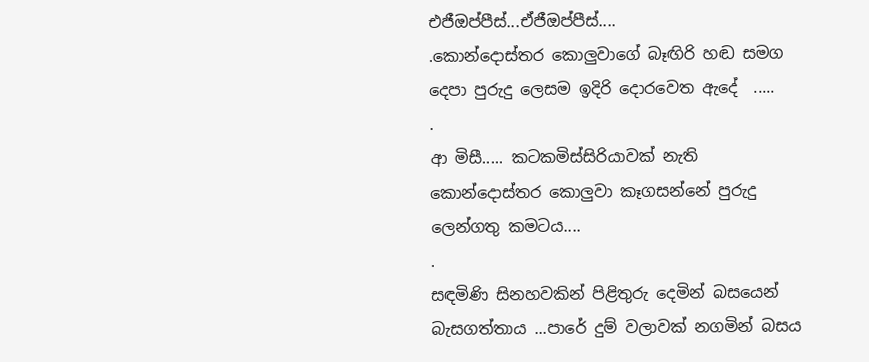එජීඔප්පීස්...ඒජීඔප්පීස්....
.කොන්දොස්තර කොලුවාගේ බෑඟිරි හඬ සමග දෙපා පුරුදු ලෙසම ඉදිරි දොරවෙත ඇදේ  .....
.
ආ මිසී..... කටකමිස්සිරියාවක් නැති කොන්දොස්තර කොලුවා කෑගසන්නේ පුරුදු ලෙන්ගතු කමටය....
.
සඳමිණි සිනහවකින් පිළිතුරු දෙමින් බසයෙන් බැසගත්තාය ...පාරේ දුම් වලාවක් නගමින් බසය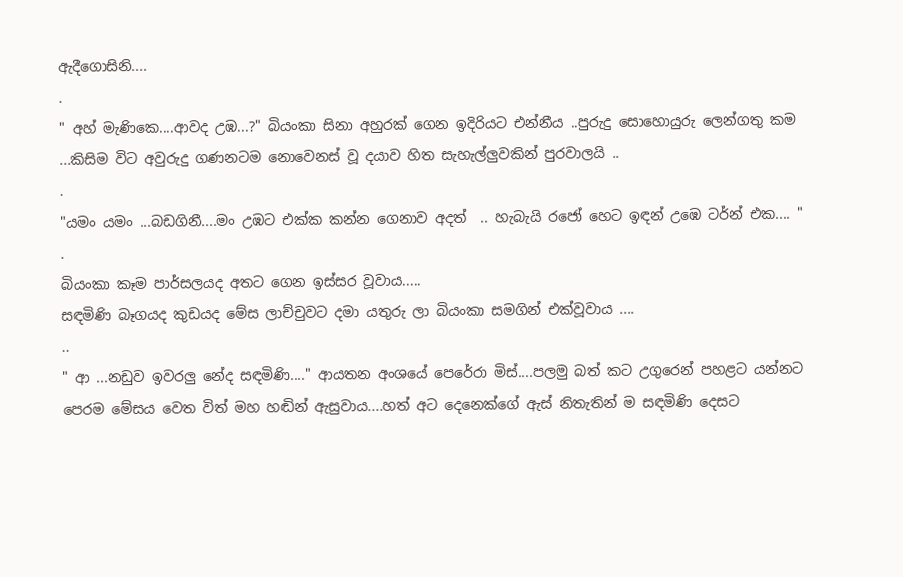ඇදීගොසිනි....
.
" අහ් මැණිකෙ....ආවද උඹ...?" බියංකා සිනා අහුරක් ගෙන ඉදිරියට එන්නීය ..පුරුදු සොහොයුරු ලෙන්ගතු කම ...කිසිම විට අවුරුදු ගණනටම නොවෙනස් වූ දයාව හිත සැහැල්ලුවකින් පුරවාලයි ..
.
"යමං යමං ...බඩගිනී....මං උඹට එක්ක කන්න ගෙනාව අදත්  .. හැබැයි රජෝ හෙට ඉඳන් උඹෙ ටර්න් එක.... "
.
බියංකා කෑම පාර්සලයද අතට ගෙන ඉස්සර වූවාය.....
සඳමිණි බෑගයද කුඩයද මේස ලාච්චුවට දමා යතුරු ලා බියංකා සමගින් එක්වූවාය ....
..
" ආ ...නඩුව ඉවරලු නේද සඳමිණි...." ආයතන අංශයේ පෙරේරා මිස්....පලමු බත් කට උගුරෙන් පහළට යන්නට පෙරම මේසය වෙත විත් මහ හඬින් ඇසුවාය....හත් අට දෙනෙක්ගේ ඇස් නිතැතින් ම සඳමිණි දෙසට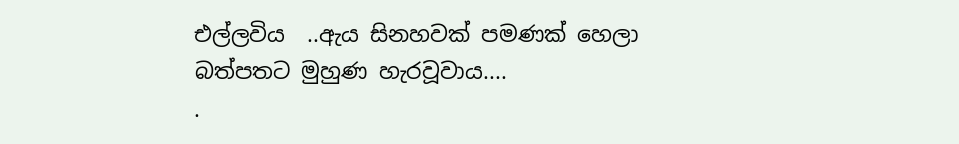එල්ලවිය  ..ඇය සිනහවක් පමණක් හෙලා බත්පතට මුහුණ හැරවූවාය....
.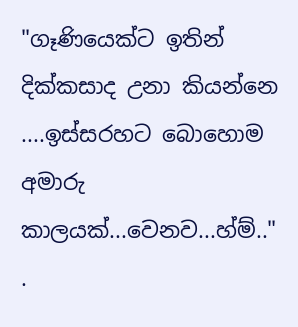"ගෑණියෙක්ට ඉතින් දික්කසාද උනා කියන්නෙ ....ඉස්සරහට බොහොම අමාරු කාලයක්...වෙනව...හ්ම්.."
.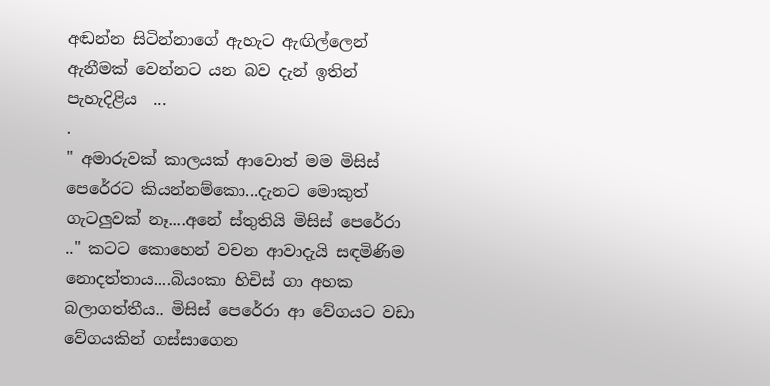අඬන්න සිටින්නාගේ ඇහැට ඇඟිල්ලෙන් ඇනීමක් වෙන්නට යන බව දැන් ඉතින් පැහැදිළිය  ...
.
" අමාරුවක් කාලයක් ආවොත් මම මිසිස් පෙරේරට කියන්නම්කො...දැනට මොකුත් ගැටලුවක් නෑ....අනේ ස්තුතියි මිසිස් පෙරේරා .." කටට කොහෙන් වචන ආවාදැයි සඳමිණිම නොදත්තාය....බියංකා හිචිස් ගා අහක බලාගත්තීය.. මිසිස් පෙරේරා ආ වේගයට වඩා වේගයකින් ගස්සාගෙන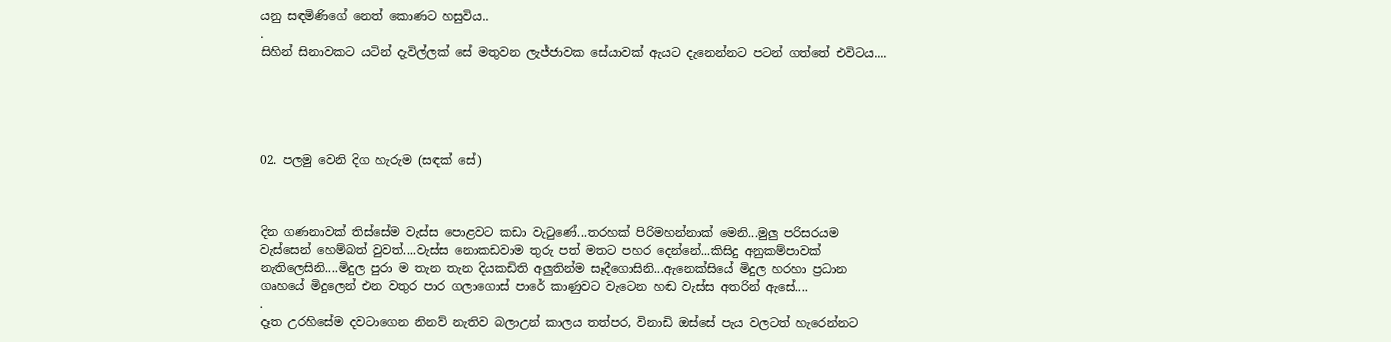යනු සඳමිණිගේ නෙත් කොණට හසුවිය..
.
සිහින් සිනාවකට යටින් දැවිල්ලක් සේ මතුවන ලැජ්ජාවක සේයාවක් ඇයට දැනෙන්නට පටන් ගත්තේ එවිටය....





02. පලමු වෙනි දිග හැරුම (සඳක් සේ)



දින ගණනාවක් තිස්සේම වැස්ස පොළවට කඩා වැටුණේ...තරහක් පිරිමහන්නාක් මෙනි...මුලු පරිසරයම වැස්සෙන් හෙම්බත් වුවත්....වැස්ස නොකඩවාම තුරු පත් මතට පහර දෙන්නේ...කිසිදු අනුකම්පාවක් නැතිලෙසිනි....මිදුල පුරා ම තැන තැන දියකඩිති අලුතින්ම සෑදීගොසිනි...ඇනෙක්සියේ මිදුල හරහා ප්‍රධාන ගෘහයේ මිදුලෙන් එන වතුර පාර ගලාගොස් පාරේ කාණුවට වැටෙන හඬ වැස්ස අතරින් ඇසේ....
.
දෑත උරහිසේම දවටාගෙන නිනව් නැතිව බලාඋන් කාලය තත්පර, විනාඩි ඔස්සේ පැය වලටත් හැරෙන්නට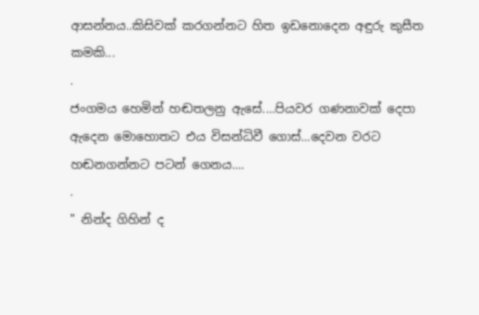ආසන්නය..කිසිවක් කරගන්නට හිත ඉඩනොදෙන අඳුරු කුසීත කමකි...
.
ජංගමය හෙමින් හඬතලනු ඇසේ....පියවර ගණනාවක් දෙපා ඇදෙන මොහොතට එය විසන්ධිවී ගොස්...දෙවන වරට හඬනගන්නට පටන් ගෙනය....
.
" නින්ද ගිහින් ද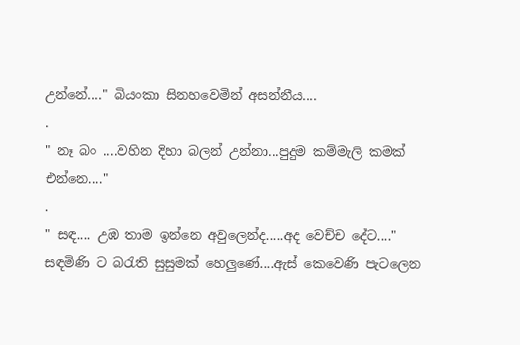උන්නේ...." බියංකා සිනහවෙමින් අසන්නීය....
.
" නෑ බං ....වහින දිහා බලන් උන්නා...පුදුම කම්මැලි කමක් එන්නෙ...."
.
" සඳ.... උඹ තාම ඉන්නෙ අවුලෙන්ද.....අද වෙච්ච දේට...."
සඳමිණි ට බරැති සුසුමක් හෙලුණේ....ඇස් කෙවෙණි පැටලෙන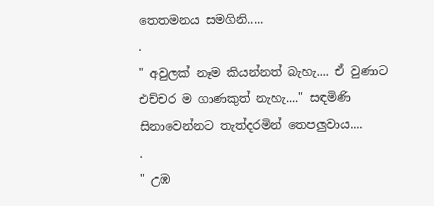තෙතමනය සමගිනි.....
.
" අවුලක් නෑම කියන්නත් බැහැ.... ඒ වුණාට එච්චර ම ගාණකුත් නැහැ...." සඳමිණි සිනාවෙන්නට තැත්දරමින් තෙපලුවාය....
.
" උඹ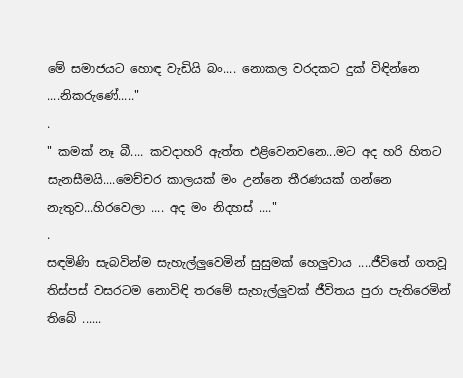මේ සමාජයට හොඳ වැඩියි බං.... නොකල වරදකට දුක් විඳින්නෙ ....නිකරුණේ....."
.
" කමක් නෑ බී.... කවදාහරි ඇත්ත එළිවෙනවනෙ...මට අද හරි හිතට සැනසීමයි....මෙච්චර කාලයක් මං උන්නෙ තීරණයක් ගන්නෙ නැතුව...හිරවෙලා .... අද මං නිදහස් ...."
.
සඳමිණි සැබවින්ම සැහැල්ලුවෙමින් සුසුමක් හෙලුවාය ....ජීවිතේ ගතවූ තිස්පස් වසරටම නොවිඳි තරමේ සැහැල්ලුවක් ජීවිතය පුරා පැතිරෙමින් තිබේ ......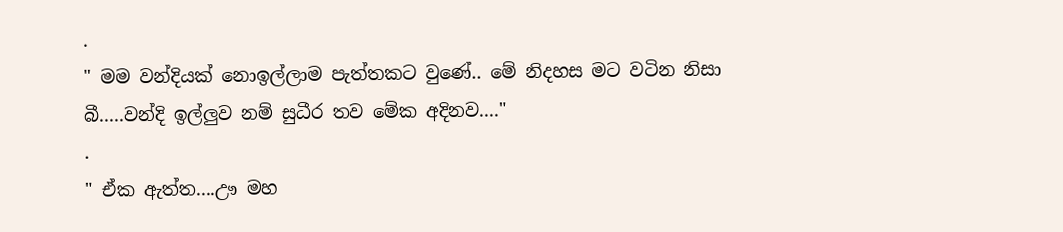.
" මම වන්දියක් නොඉල්ලාම පැත්තකට වුණේ.. මේ නිදහස මට වටින නිසා බී.....වන්දි ඉල්ලුව නම් සුධීර තව මේක අදිනව...."
.
" ඒක ඇත්ත....ඌ මහ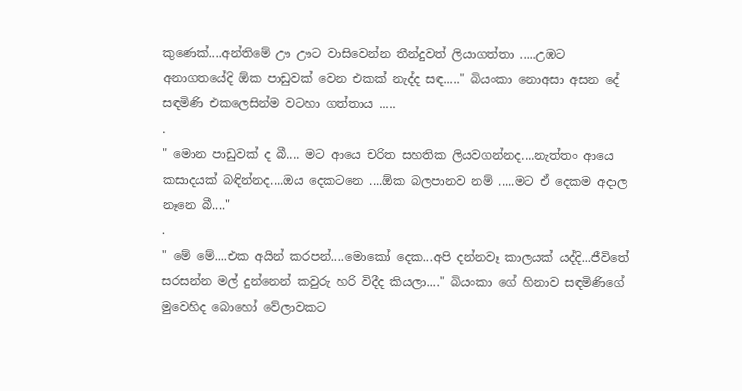කුණෙක්....අන්තිමේ ඌ ඌට වාසිවෙන්න තීන්දුවත් ලියාගත්තා .....උඹට අනාගතයේදි ඕක පාඩුවක් වෙන එකක් නැද්ද සඳ....." බියංකා නොඅසා අසන දේ සඳමිණි එකලෙසින්ම වටහා ගත්තාය .....
.
" මොන පාඩුවක් ද බී.... මට ආයෙ චරිත සහතික ලියවගන්නද....නැත්තං ආයෙ කසාදයක් බඳින්නද....ඔය දෙකටනෙ ....ඕක බලපානව නම් .....මට ඒ දෙකම අදාල නෑනෙ බී...."
.
" මේ මේ....එක අයින් කරපන්....මොකෝ දෙක...අපි දන්නවෑ කාලයක් යද්දි...ජීවිතේ සරසන්න මල් දුන්නෙන් කවුරු හරි විදීද කියලා...." බියංකා ගේ හිනාව සඳමිණිගේ මුවෙහිද බොහෝ වේලාවකට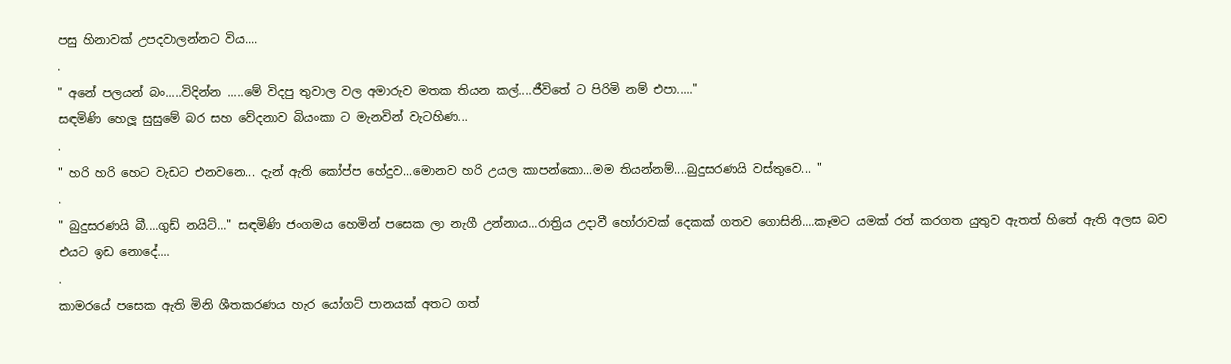පසු හිනාවක් උපදවාලන්නට විය....
.
" අනේ පලයන් බං.....විදින්න .....මේ විදපු තුවාල වල අමාරුව මතක තියන කල්....ජීවිතේ ට පිරිමි නම් එපා....."
සඳමිණි හෙලූ සුසුමේ බර සහ වේදනාව බියංකා ට මැනවින් වැටහිණ...
.
" හරි හරි හෙට වැඩට එනවනෙ... දැන් ඇති කෝප්ප හේදුව...මොනව හරි උයල කාපන්කො...මම තියන්නම්....බුදුසරණයි වස්තුවෙ... "
.
" බුදුසරණයි බී....ගුඩ් නයිට්..." සඳමිණි ජංගමය හෙමින් පසෙක ලා නැගී උන්නාය...රාත්‍රිය උදාවී හෝරාවක් දෙකක් ගතව ගොසිනි....කෑමට යමක් රත් කරගත යුතුව ඇතත් හිතේ ඇති අලස බව එයට ඉඩ නොදේ....
.
කාමරයේ පසෙක ඇති මිනි ශීතකරණය හැර යෝගට් පානයක් අතට ගත්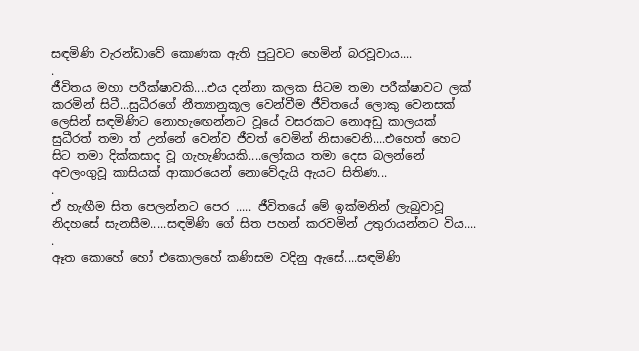සඳමිණි වැරන්ඩාවේ කොණක ඇති පුටුවට හෙමින් බරවූවාය....
.
ජීවිතය මහා පරීක්ෂාවකි....එය දන්නා කලක සිටම තමා පරීක්ෂාවට ලක් කරමින් සිටී...සුධීරගේ නීත්‍යානුකූල වෙන්වීම ජීවිතයේ ලොකු වෙනසක් ලෙසින් සඳමිණිට නොහැඟෙන්නට වූයේ වසරකට නොඅඩු කාලයක් සුධීරත් තමා ත් උන්නේ වෙන්ව ජීවත් වෙමින් නිසාවෙනි....එහෙත් හෙට සිට තමා දික්කසාද වූ ගැහැණියකි....ලෝකය තමා දෙස බලන්නේ අවලංගුවූ කාසියක් ආකාරයෙන් නොවේදැයි ඇයට සිතිණ...
.
ඒ හැඟීම සිත පෙලන්නට පෙර ..... ජීවිතයේ මේ ඉක්මනින් ලැබුවාවූ නිදහසේ සැනසීම.....සඳමිණි ගේ සිත පහන් කරවමින් උතුරායන්නට විය....
.
ඈත කොහේ හෝ එකොලහේ කණිසම වදිනු ඇසේ....සඳමිණි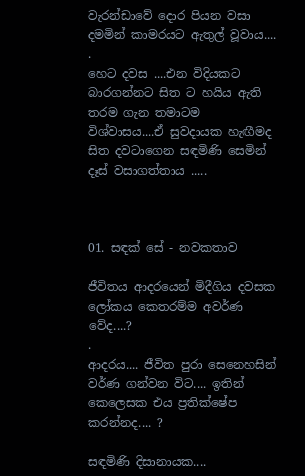වැරන්ඩාවේ දොර පියන වසා දමමින් කාමරයට ඇතුල් වූවාය....
.
හෙට දවස ....එන විදියකට බාරගන්නට සිත ට හයිය ඇති තරම ගැන තමාටම විශ්වාසය....ඒ සුවදායක හැඟීමද සිත දවටාගෙන සඳමිණි සෙමින් දෑස් වසාගත්තාය .....



01. සඳක් සේ - නවකතාව

ජීවිතය ආදරයෙන් මිදීගිය දවසක ලෝකය කෙතරම්ම අවර්ණ වේද....?
.
ආදරය.... ජීවිත පුරා සෙනෙහසින් වර්ණ ගන්වන විට.... ඉතින් කෙලෙසක එය ප්‍රතික්ෂේප කරන්නද.... ?

සඳමිණි දිසානායක....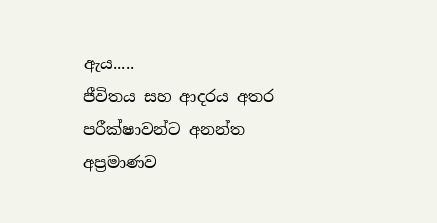ඇය.....
ජීවිතය සහ ආදරය අතර පරීක්ෂාවන්ට අනන්ත අප්‍රමාණව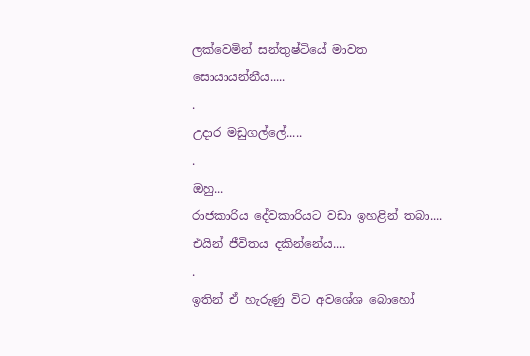ලක්වෙමින් සන්තුෂ්ටියේ මාවත සොයායන්නීය.....
.
උදාර මඩුගල්ලේ.....
.
ඔහු...
රාජකාරිය දේවකාරියට වඩා ඉහළින් තබා....
එයින් ජීවිතය දකින්නේය....
.
ඉතින් ඒ හැරුණු විට අවශේශ බොහෝ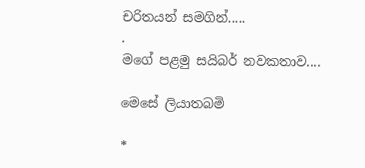චරිතයන් සමගින්.....
.
මගේ පළමු සයිබර් නවකතාව....

මෙසේ ලියාතබමි

*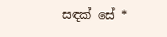සඳක් සේ *